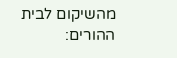מהשיקום לבית ההורים: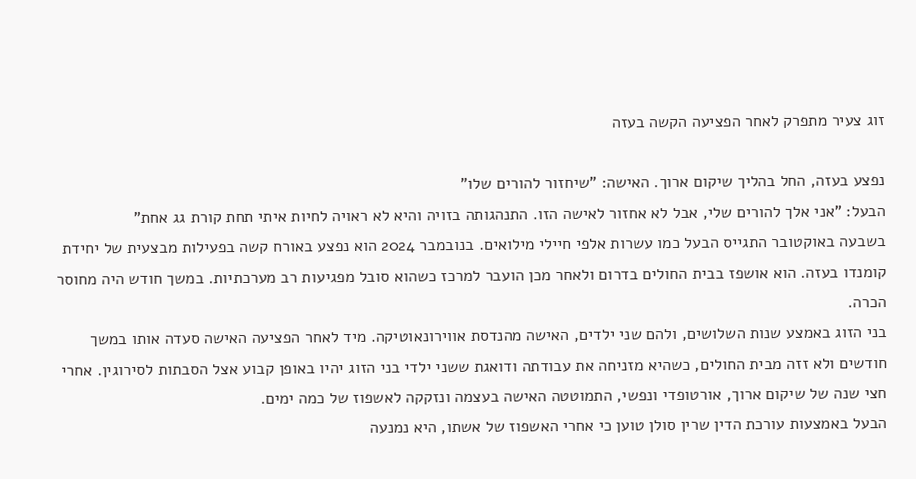זוג צעיר מתפרק לאחר הפציעה הקשה בעזה

נפצע בעזה, החל בהליך שיקום ארוך. האישה: "שיחזור להורים שלו"
הבעל: "אני אלך להורים שלי, אבל לא אחזור לאישה הזו. התנהגותה בזויה והיא לא ראויה לחיות איתי תחת קורת גג אחת"
בשבעה באוקטובר התגייס הבעל כמו עשרות אלפי חיילי מילואים. בנובמבר 2024 הוא נפצע באורח קשה בפעילות מבצעית של יחידת קומנדו בעזה. הוא אושפז בבית החולים בדרום ולאחר מכן הועבר למרכז כשהוא סובל מפגיעות רב מערכתיות. במשך חודש היה מחוסר הכרה.
בני הזוג באמצע שנות השלושים, ולהם שני ילדים, האישה מהנדסת אווירונאוטיקה. מיד לאחר הפציעה האישה סעדה אותו במשך חודשים ולא זזה מבית החולים, כשהיא מזניחה את עבודתה ודואגת ששני ילדי בני הזוג יהיו באופן קבוע אצל הסבתות לסירוגין. אחרי חצי שנה של שיקום ארוך, אורטופדי ונפשי, התמוטטה האישה בעצמה ונזקקה לאשפוז של כמה ימים.
הבעל באמצעות עורכת הדין שרין סולן טוען כי אחרי האשפוז של אשתו, היא נמנעה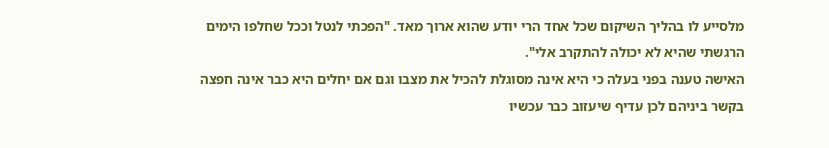מלסייע לו בהליך השיקום שכל אחד הרי יודע שהוא ארוך מאד. "הפכתי לנטל וככל שחלפו הימים הרגשתי שהיא לא יכולה להתקרב אלי".
האישה טענה בפני בעלה כי היא אינה מסוגלת להכיל את מצבו וגם אם יחלים היא כבר אינה חפצה בקשר ביניהם לכן עדיף שיעזוב כבר עכשיו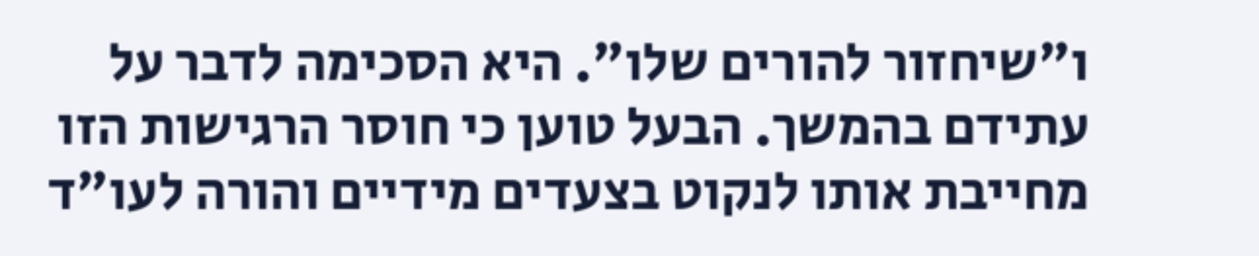ו"שיחזור להורים שלו". היא הסכימה לדבר על עתידם בהמשך. הבעל טוען כי חוסר הרגישות הזו מחייבת אותו לנקוט בצעדים מידיים והורה לעו"ד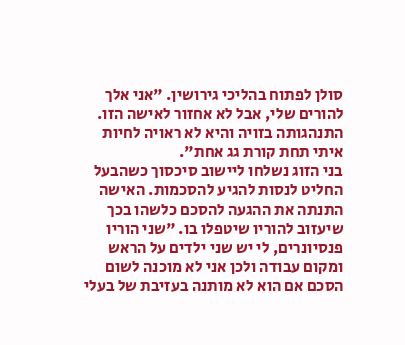סולן לפתוח בהליכי גירושין. "אני אלך להורים שלי, אבל לא אחזור לאישה הזו. התנהגותה בזויה והיא לא ראויה לחיות איתי תחת קורת גג אחת".
בני הזוג נשלחו ליישוב סיכסוך כשהבעל החליט לנסות להגיע להסכמות. האישה התנתה את ההגעה להסכם כלשהו בכך שיעזוב להוריו שיטפלו בו. "שני הוריו פנסיונרים, לי יש שני ילדים על הראש ומקום עבודה ולכן אני לא מוכנה לשום הסכם אם הוא לא מותנה בעזיבת של בעלי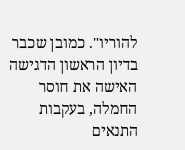להוריו". כמובן שכבר בדיון הראשון הדגישה האישה את חוסר החמלה, בעקבות התנאים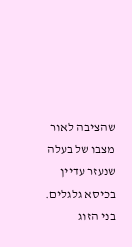שהציבה לאור מצבו של בעלה שנעזר עדיין בכיסא גלגלים. בני הזוג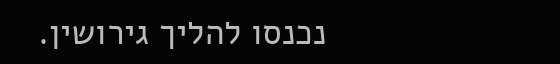נכנסו להליך גירושין.